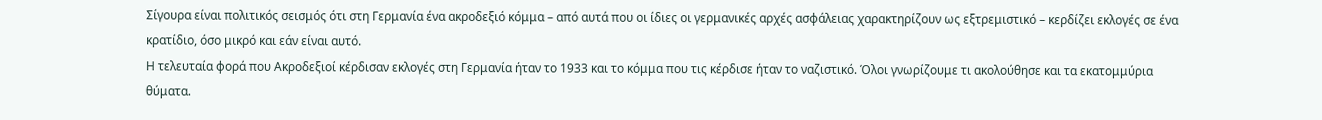Σίγουρα είναι πολιτικός σεισμός ότι στη Γερμανία ένα ακροδεξιό κόμμα – από αυτά που οι ίδιες οι γερμανικές αρχές ασφάλειας χαρακτηρίζουν ως εξτρεμιστικό – κερδίζει εκλογές σε ένα κρατίδιο, όσο μικρό και εάν είναι αυτό.
Η τελευταία φορά που Ακροδεξιοί κέρδισαν εκλογές στη Γερμανία ήταν το 1933 και το κόμμα που τις κέρδισε ήταν το ναζιστικό. Όλοι γνωρίζουμε τι ακολούθησε και τα εκατομμύρια θύματα.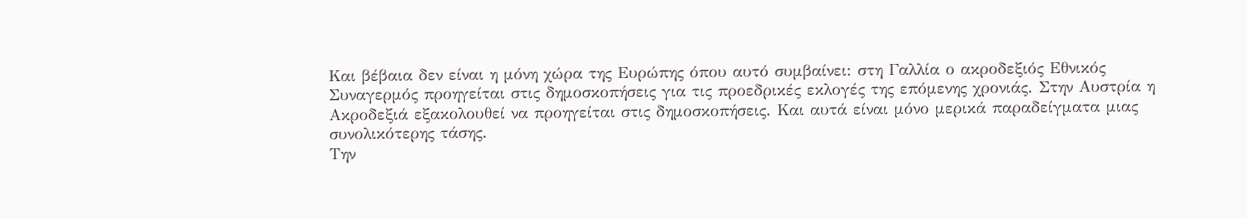Και βέβαια δεν είναι η μόνη χώρα της Ευρώπης όπου αυτό συμβαίνει: στη Γαλλία ο ακροδεξιός Εθνικός Συναγερμός προηγείται στις δημοσκοπήσεις για τις προεδρικές εκλογές της επόμενης χρονιάς. Στην Αυστρία η Ακροδεξιά εξακολουθεί να προηγείται στις δημοσκοπήσεις. Και αυτά είναι μόνο μερικά παραδείγματα μιας συνολικότερης τάσης.
Την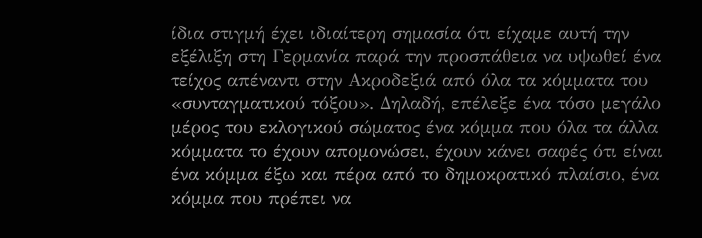ίδια στιγμή έχει ιδιαίτερη σημασία ότι είχαμε αυτή την εξέλιξη στη Γερμανία παρά την προσπάθεια να υψωθεί ένα τείχος απέναντι στην Ακροδεξιά από όλα τα κόμματα του «συνταγματικού τόξου». Δηλαδή, επέλεξε ένα τόσο μεγάλο μέρος του εκλογικού σώματος ένα κόμμα που όλα τα άλλα κόμματα το έχουν απομονώσει, έχουν κάνει σαφές ότι είναι ένα κόμμα έξω και πέρα από το δημοκρατικό πλαίσιο, ένα κόμμα που πρέπει να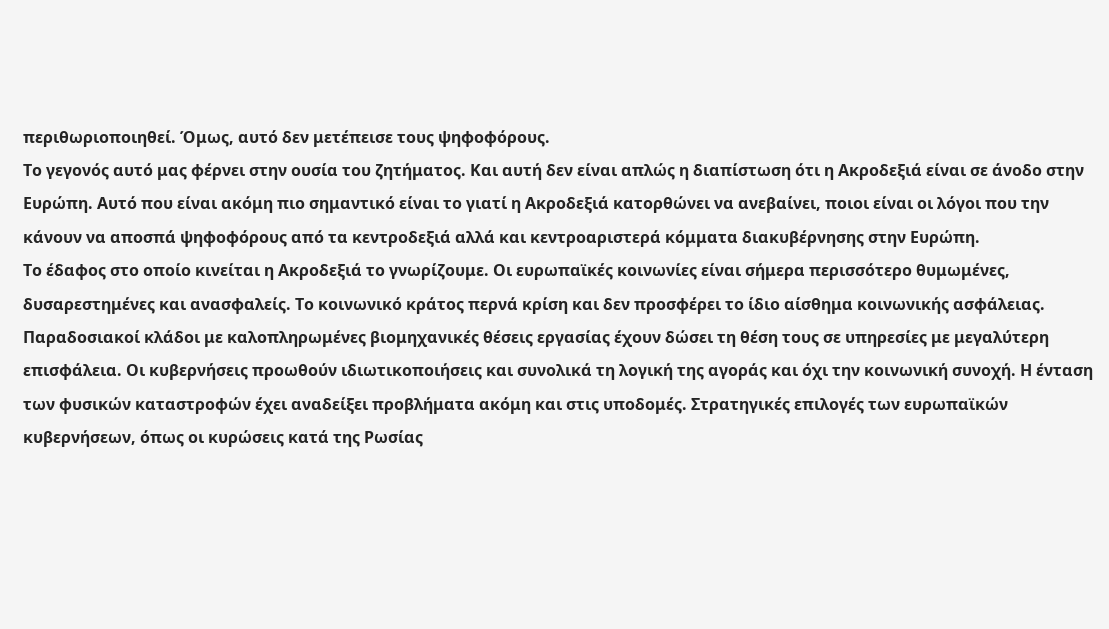περιθωριοποιηθεί. Όμως, αυτό δεν μετέπεισε τους ψηφοφόρους.
Το γεγονός αυτό μας φέρνει στην ουσία του ζητήματος. Και αυτή δεν είναι απλώς η διαπίστωση ότι η Ακροδεξιά είναι σε άνοδο στην Ευρώπη. Αυτό που είναι ακόμη πιο σημαντικό είναι το γιατί η Ακροδεξιά κατορθώνει να ανεβαίνει, ποιοι είναι οι λόγοι που την κάνουν να αποσπά ψηφοφόρους από τα κεντροδεξιά αλλά και κεντροαριστερά κόμματα διακυβέρνησης στην Ευρώπη.
Το έδαφος στο οποίο κινείται η Ακροδεξιά το γνωρίζουμε. Οι ευρωπαϊκές κοινωνίες είναι σήμερα περισσότερο θυμωμένες, δυσαρεστημένες και ανασφαλείς. Το κοινωνικό κράτος περνά κρίση και δεν προσφέρει το ίδιο αίσθημα κοινωνικής ασφάλειας. Παραδοσιακοί κλάδοι με καλοπληρωμένες βιομηχανικές θέσεις εργασίας έχουν δώσει τη θέση τους σε υπηρεσίες με μεγαλύτερη επισφάλεια. Οι κυβερνήσεις προωθούν ιδιωτικοποιήσεις και συνολικά τη λογική της αγοράς και όχι την κοινωνική συνοχή. Η ένταση των φυσικών καταστροφών έχει αναδείξει προβλήματα ακόμη και στις υποδομές. Στρατηγικές επιλογές των ευρωπαϊκών κυβερνήσεων, όπως οι κυρώσεις κατά της Ρωσίας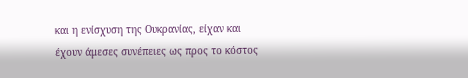και η ενίσχυση της Ουκρανίας, είχαν και έχουν άμεσες συνέπειες ως προς το κόστος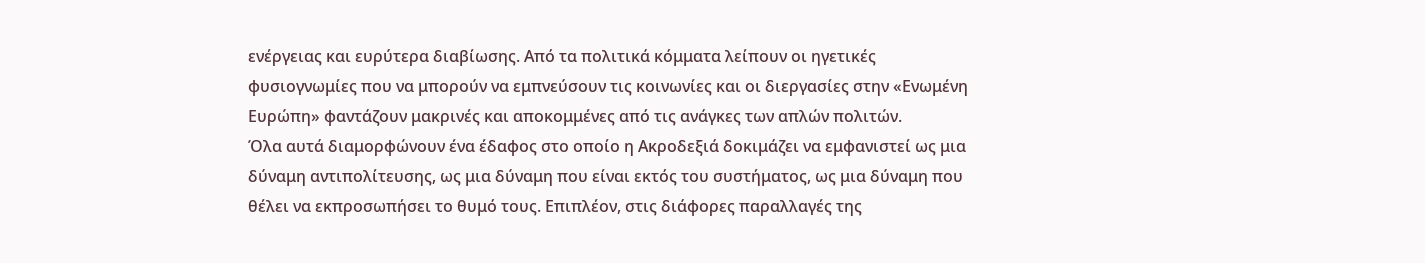ενέργειας και ευρύτερα διαβίωσης. Από τα πολιτικά κόμματα λείπουν οι ηγετικές φυσιογνωμίες που να μπορούν να εμπνεύσουν τις κοινωνίες και οι διεργασίες στην «Ενωμένη Ευρώπη» φαντάζουν μακρινές και αποκομμένες από τις ανάγκες των απλών πολιτών.
Όλα αυτά διαμορφώνουν ένα έδαφος στο οποίο η Ακροδεξιά δοκιμάζει να εμφανιστεί ως μια δύναμη αντιπολίτευσης, ως μια δύναμη που είναι εκτός του συστήματος, ως μια δύναμη που θέλει να εκπροσωπήσει το θυμό τους. Επιπλέον, στις διάφορες παραλλαγές της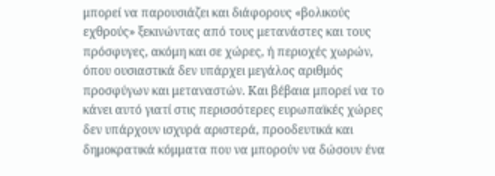μπορεί να παρουσιάζει και διάφορους «βολικούς εχθρούς» ξεκινώντας από τους μετανάστες και τους πρόσφυγες, ακόμη και σε χώρες, ή περιοχές χωρών, όπου ουσιαστικά δεν υπάρχει μεγάλος αριθμός προσφύγων και μεταναστών. Και βέβαια μπορεί να το κάνει αυτό γιατί στις περισσότερες ευρωπαϊκές χώρες δεν υπάρχουν ισχυρά αριστερά, προοδευτικά και δημοκρατικά κόμματα που να μπορούν να δώσουν ένα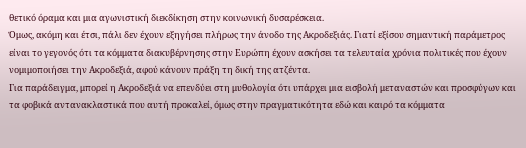θετικό όραμα και μια αγωνιστική διεκδίκηση στην κοινωνική δυσαρέσκεια.
Όμως, ακόμη και έτσι, πάλι δεν έχουν εξηγήσει πλήρως την άνοδο της Ακροδεξιάς. Γιατί εξίσου σημαντική παράμετρος είναι το γεγονός ότι τα κόμματα διακυβέρνησης στην Ευρώπη έχουν ασκήσει τα τελευταία χρόνια πολιτικές που έχουν νομιμοποιήσει την Ακροδεξιά, αφού κάνουν πράξη τη δική της ατζέντα.
Για παράδειγμα, μπορεί η Ακροδεξιά να επενδύει στη μυθολογία ότι υπάρχει μια εισβολή μεταναστών και προσφύγων και τα φοβικά αντανακλαστικά που αυτή προκαλεί, όμως στην πραγματικότητα εδώ και καιρό τα κόμματα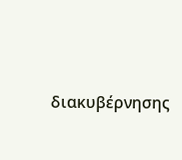διακυβέρνησης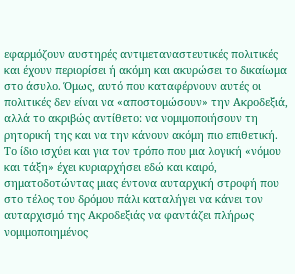εφαρμόζουν αυστηρές αντιμεταναστευτικές πολιτικές και έχουν περιορίσει ή ακόμη και ακυρώσει το δικαίωμα στο άσυλο. Όμως, αυτό που καταφέρνουν αυτές οι πολιτικές δεν είναι να «αποστομώσουν» την Ακροδεξιά, αλλά το ακριβώς αντίθετο: να νομιμοποιήσουν τη ρητορική της και να την κάνουν ακόμη πιο επιθετική.
Το ίδιο ισχύει και για τον τρόπο που μια λογική «νόμου και τάξη» έχει κυριαρχήσει εδώ και καιρό, σηματοδοτώντας μιας έντονα αυταρχική στροφή που στο τέλος του δρόμου πάλι καταλήγει να κάνει τον αυταρχισμό της Ακροδεξιάς να φαντάζει πλήρως νομιμοποιημένος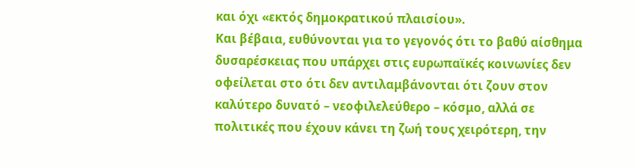και όχι «εκτός δημοκρατικού πλαισίου».
Και βέβαια, ευθύνονται για το γεγονός ότι το βαθύ αίσθημα δυσαρέσκειας που υπάρχει στις ευρωπαϊκές κοινωνίες δεν οφείλεται στο ότι δεν αντιλαμβάνονται ότι ζουν στον καλύτερο δυνατό – νεοφιλελεύθερο – κόσμο, αλλά σε πολιτικές που έχουν κάνει τη ζωή τους χειρότερη, την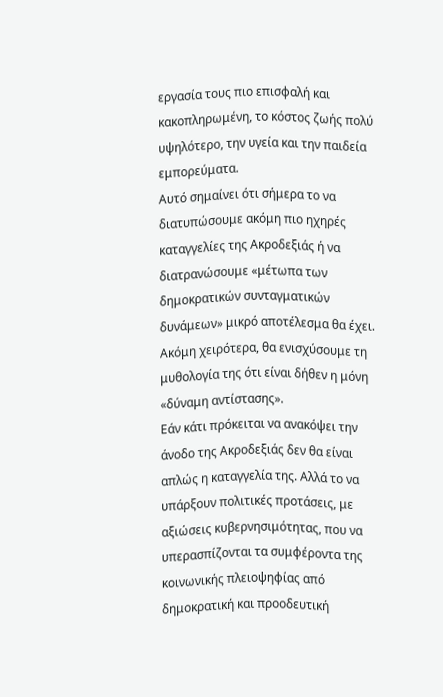εργασία τους πιο επισφαλή και κακοπληρωμένη, το κόστος ζωής πολύ υψηλότερο, την υγεία και την παιδεία εμπορεύματα.
Αυτό σημαίνει ότι σήμερα το να διατυπώσουμε ακόμη πιο ηχηρές καταγγελίες της Ακροδεξιάς ή να διατρανώσουμε «μέτωπα των δημοκρατικών συνταγματικών δυνάμεων» μικρό αποτέλεσμα θα έχει. Ακόμη χειρότερα, θα ενισχύσουμε τη μυθολογία της ότι είναι δήθεν η μόνη «δύναμη αντίστασης».
Εάν κάτι πρόκειται να ανακόψει την άνοδο της Ακροδεξιάς δεν θα είναι απλώς η καταγγελία της. Αλλά το να υπάρξουν πολιτικές προτάσεις, με αξιώσεις κυβερνησιμότητας, που να υπερασπίζονται τα συμφέροντα της κοινωνικής πλειοψηφίας από δημοκρατική και προοδευτική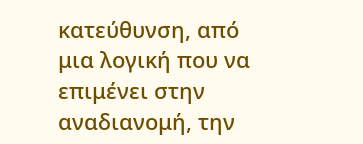κατεύθυνση, από μια λογική που να επιμένει στην αναδιανομή, την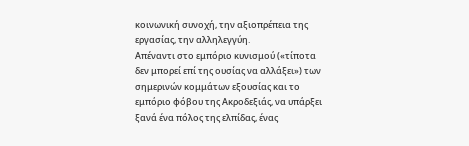κοινωνική συνοχή, την αξιοπρέπεια της εργασίας, την αλληλεγγύη.
Απέναντι στο εμπόριο κυνισμού («τίποτα δεν μπορεί επί της ουσίας να αλλάξει») των σημερινών κομμάτων εξουσίας και το εμπόριο φόβου της Ακροδεξιάς, να υπάρξει ξανά ένα πόλος της ελπίδας, ένας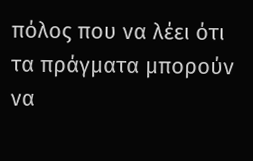πόλος που να λέει ότι τα πράγματα μπορούν να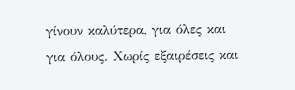γίνουν καλύτερα, για όλες και για όλους. Χωρίς εξαιρέσεις και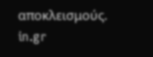αποκλεισμούς.
in.gr